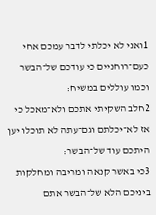1ואני לא יכלתי לדבר עמכם אחי כעם־רוחניים כי עודכם של־הבשר וכמו עוללים במשיח׃
2חלב השקיתי אתכם ולא־מאכל כי אז לא־יכלתם וגם־עתה לא תוכלו יען היתכם עוד של־הבשר׃
3כי באשר קנאה ומריבה ומחלקות ביניכם הלא של־הבשר אתם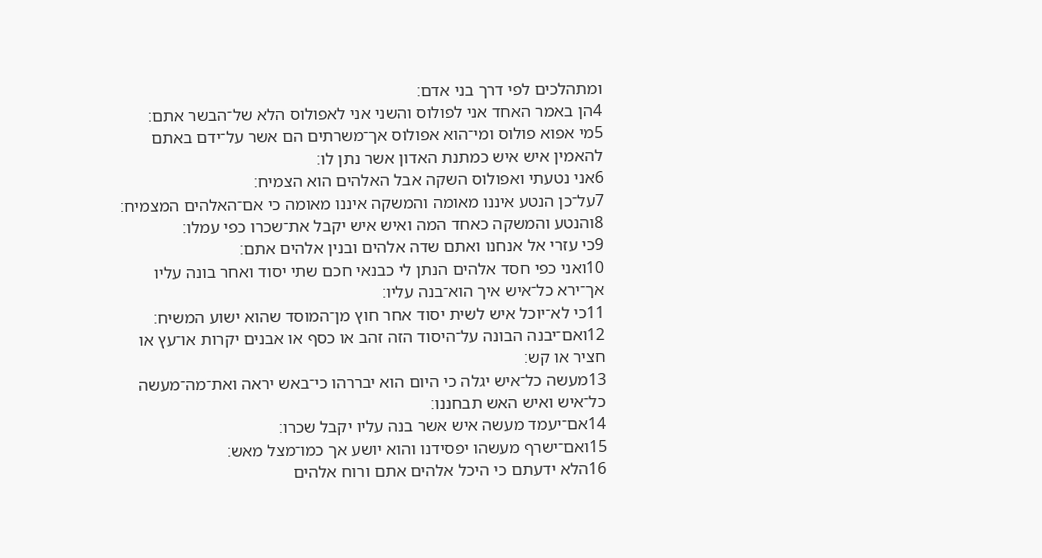ומתהלכים לפי דרך בני אדם׃
4הן באמר האחד אני לפולוס והשני אני לאפולוס הלא של־הבשר אתם׃
5מי אפוא פולוס ומי־הוא אפולוס אך־משרתים הם אשר על־ידם באתם להאמין איש איש כמתנת האדון אשר נתן לו׃
6אני נטעתי ואפולוס השקה אבל האלהים הוא הצמיח׃
7על־כן הנטע איננו מאומה והמשקה איננו מאומה כי אם־האלהים המצמיח׃
8והנטע והמשקה כאחד המה ואיש איש יקבל את־שכרו כפי עמלו׃
9כי עזרי אל אנחנו ואתם שדה אלהים ובנין אלהים אתם׃
10ואני כפי חסד אלהים הנתן לי כבנאי חכם שתי יסוד ואחר בונה עליו אך־ירא כל־איש איך הוא־בנה עליו׃
11כי לא־יוכל איש לשית יסוד אחר חוץ מן־המוסד שהוא ישוע המשיח׃
12ואם־יבנה הבונה על־היסוד הזה זהב או כסף או אבנים יקרות או־עץ או חציר או קש׃
13מעשה כל־איש יגלה כי היום הוא יבררהו כי־באש יראה ואת־מה־מעשה כל־איש ואיש האש תבחננו׃
14אם־יעמד מעשה איש אשר בנה עליו יקבל שכרו׃
15ואם־ישרף מעשהו יפסידנו והוא יושע אך כמו־מצל מאש׃
16הלא ידעתם כי היכל אלהים אתם ורוח אלהים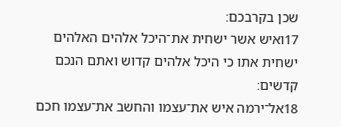שכן בקרבכם׃
17ואיש אשר ישחית את־היכל אלהים האלהים ישחית אתו כי היכל אלהים קדוש ואתם הנכם קדשים׃
18אל־ירמה איש את־עצמו והחשב את־עצמו חכם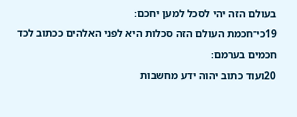בעולם הזה יהי לסכל למען יחכם׃
19כי־חכמת העולם הזה סכלות היא לפני האלהים ככתוב לכד חכמים בערמם׃
20ועוד כתוב יהוה ידע מחשבות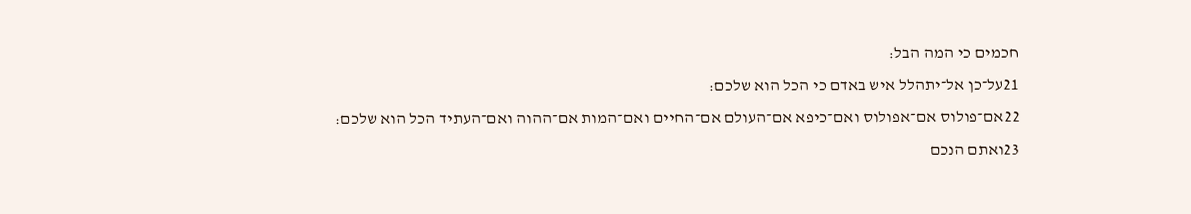חכמים כי המה הבל׃
21על־כן אל־יתהלל איש באדם כי הכל הוא שלכם׃
22אם־פולוס אם־אפולוס ואם־כיפא אם־העולם אם־החיים ואם־המות אם־ההוה ואם־העתיד הכל הוא שלכם׃
23ואתם הנכם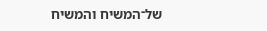של־המשיח והמשיח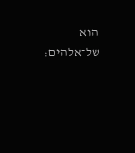הוא של־אלהים׃